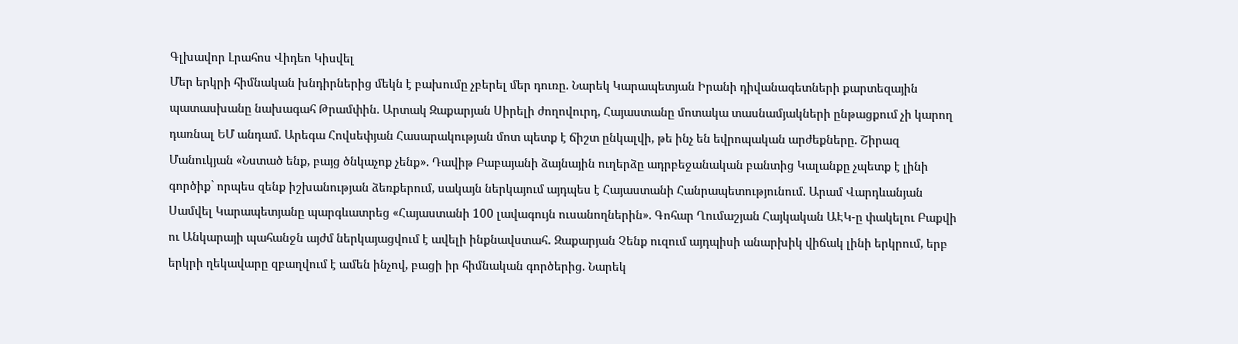Գլխավոր Լրահոս Վիդեո Կիսվել
Մեր երկրի հիմնական խնդիրներից մեկն է բախումը չբերել մեր դուռը. Նարեկ Կարապետյան Իրանի դիվանագետների քարտեզային պատասխանը նախագահ Թրամփին. Արտակ Զաքարյան Սիրելի ժողովուրդ, Հայաստանը մոտակա տասնամյակների ընթացքում չի կարող դառնալ ԵՄ անդամ. Արեգա Հովսեփյան Հասարակության մոտ պետք է ճիշտ ընկալվի, թե ինչ են եվրոպական արժեքները. Շիրազ Մանուկյան «Նստած ենք, բայց ծնկաչոք չենք». Դավիթ Բաբայանի ձայնային ուղերձը ադրբեջանական բանտից Կալանքը չպետք է լինի գործիք` որպես զենք իշխանության ձեռքերում, սակայն ներկայում այդպես է Հայաստանի Հանրապետությունում. Արամ Վարդևանյան Սամվել Կարապետյանը պարգևատրեց «Հայաստանի 100 լավագույն ուսանողներին». Գոհար Ղումաշյան Հայկական ԱԷԿ-ը փակելու Բաքվի ու Անկարայի պահանջն այժմ ներկայացվում է ավելի ինքնավստահ․ Զաքարյան Չենք ուզում այդպիսի անարխիկ վիճակ լինի երկրում, երբ երկրի ղեկավարը զբաղվում է ամեն ինչով, բացի իր հիմնական գործերից. Նարեկ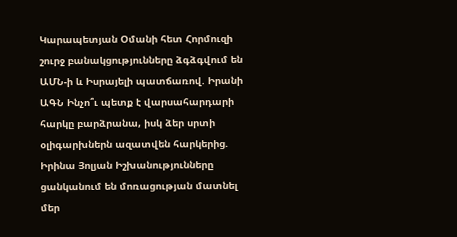Կարապետյան Օմանի հետ Հորմուզի շուրջ բանակցությունները ձգձգվում են ԱՄՆ-ի և Իսրայելի պատճառով. Իրանի ԱԳՆ Ինչո՞ւ պետք է վարսահարդարի հարկը բարձրանա, իսկ ձեր սրտի օլիգարխներն ազատվեն հարկերից. Իրինա Յոլյան Իշխանությունները ցանկանում են մոռացության մատնել մեր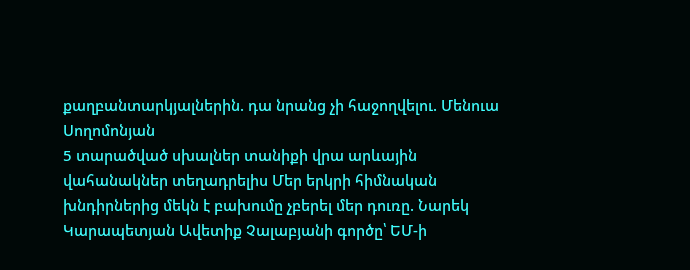քաղբանտարկյալներին. դա նրանց չի հաջողվելու. Մենուա Սողոմոնյան
5 տարածված սխալներ տանիքի վրա արևային վահանակներ տեղադրելիս Մեր երկրի հիմնական խնդիրներից մեկն է բախումը չբերել մեր դուռը. Նարեկ Կարապետյան Ավետիք Չալաբյանի գործը՝ ԵՄ-ի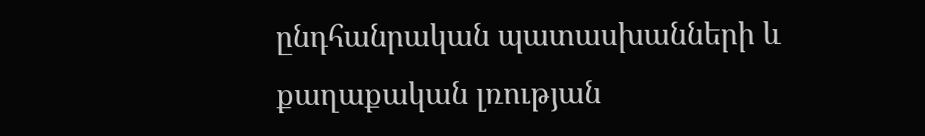ընդհանրական պատասխանների և քաղաքական լռության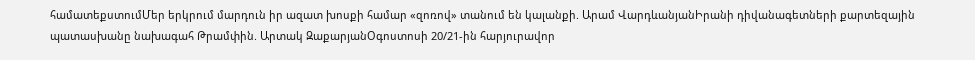համատեքստումՄեր երկրում մարդուն իր ազատ խոսքի համար «զոռով» տանում են կալանքի. Արամ ՎարդևանյանԻրանի դիվանագետների քարտեզային պատասխանը նախագահ Թրամփին. Արտակ ԶաքարյանՕգոստոսի 20/21-ին հարյուրավոր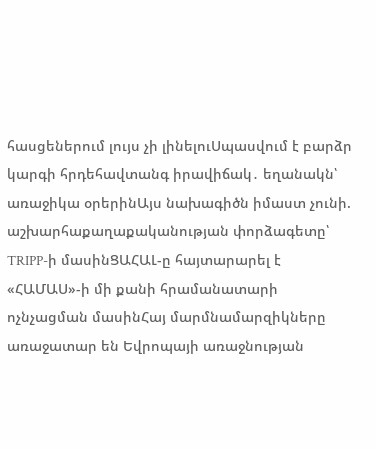հասցեներում լույս չի լինելուՍպասվում է բարձր կարգի հրդեհավտանգ իրավիճակ․ եղանակն՝ առաջիկա օրերինԱյս նախագիծն իմաստ չունի. աշխարհաքաղաքականության փորձագետը՝ TRIPP-ի մասինՑԱՀԱԼ-ը հայտարարել է «ՀԱՄԱՍ»-ի մի քանի հրամանատարի ոչնչացման մասինՀայ մարմնամարզիկները առաջատար են Եվրոպայի առաջնության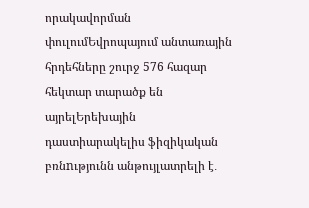որակավորման փուլումԵվրոպայում անտառային հրդեհները շուրջ 576 հազար հեկտար տարածք են այրելԵրեխային դաստիարակելիս ֆիզիկական բռնnւթյունն անթույլատրելի է․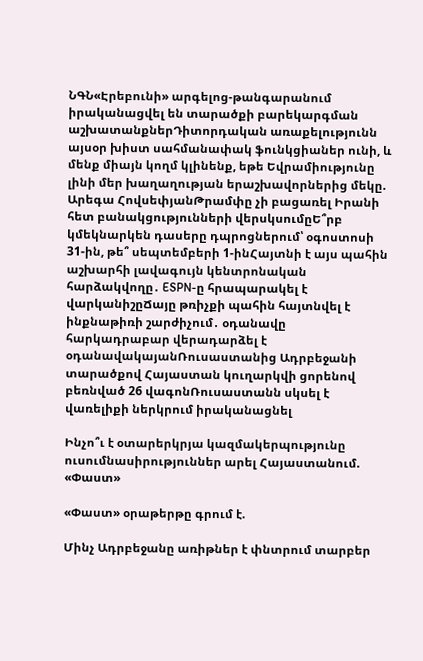ՆԳՆ«Էրեբունի» արգելոց-թանգարանում իրականացվել են տարածքի բարեկարգման աշխատանքներԴիտորդական առաքելությունն այսօր խիստ սահմանափակ ֆունկցիաներ ունի, և մենք միայն կողմ կլինենք, եթե Եվրամիությունը լինի մեր խաղաղության երաշխավորներից մեկը. Արեգա ՀովսեփյանԹրամփը չի բացառել Իրանի հետ բանակցությունների վերսկսումըԵ՞րբ կմեկնարկեն դասերը դպրոցներում՝ օգոստոսի 31-ին, թե՞ սեպտեմբերի 1-ինՀայտնի է այս պահին աշխարհի լավագույն կենտրոնական հարձակվողը․ ESPN-ը հրապարակել է վարկանիշըՃայը թռիչքի պահին հայտնվել է ինքնաթիռի շարժիչում․ օդանավը հարկադրաբար վերադարձել է օդանավակայանՌուսաստանից Ադրբեջանի տարածքով Հայաստան կուղարկվի ցորենով բեռնված 26 վագոնՌուսաստանն սկսել է վառելիքի ներկրում իրականացնել

Ինչո՞ւ է օտարերկրյա կազմակերպությունը ուսումնասիրություններ արել Հայաստանում. «Փաստ»

«Փաստ» օրաթերթը գրում է.

Մինչ Ադրբեջանը առիթներ է փնտրում տարբեր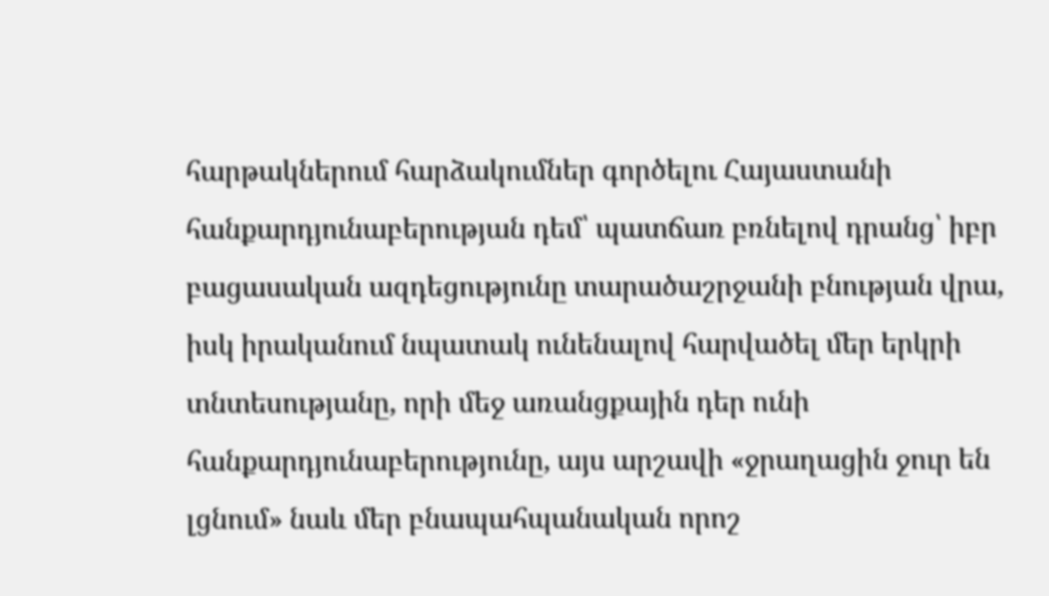հարթակներում հարձակումներ գործելու Հայաստանի հանքարդյունաբերության դեմ՝ պատճառ բռնելով դրանց՝ իբր բացասական ազդեցությունը տարածաշրջանի բնության վրա, իսկ իրականում նպատակ ունենալով հարվածել մեր երկրի տնտեսությանը, որի մեջ առանցքային դեր ունի հանքարդյունաբերությունը, այս արշավի «ջրաղացին ջուր են լցնում» նաև մեր բնապահպանական որոշ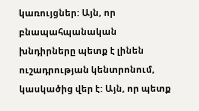կառույցներ: Այն, որ բնապահպանական խնդիրները պետք է լինեն ուշադրության կենտրոնում, կասկածից վեր է: Այն, որ պետք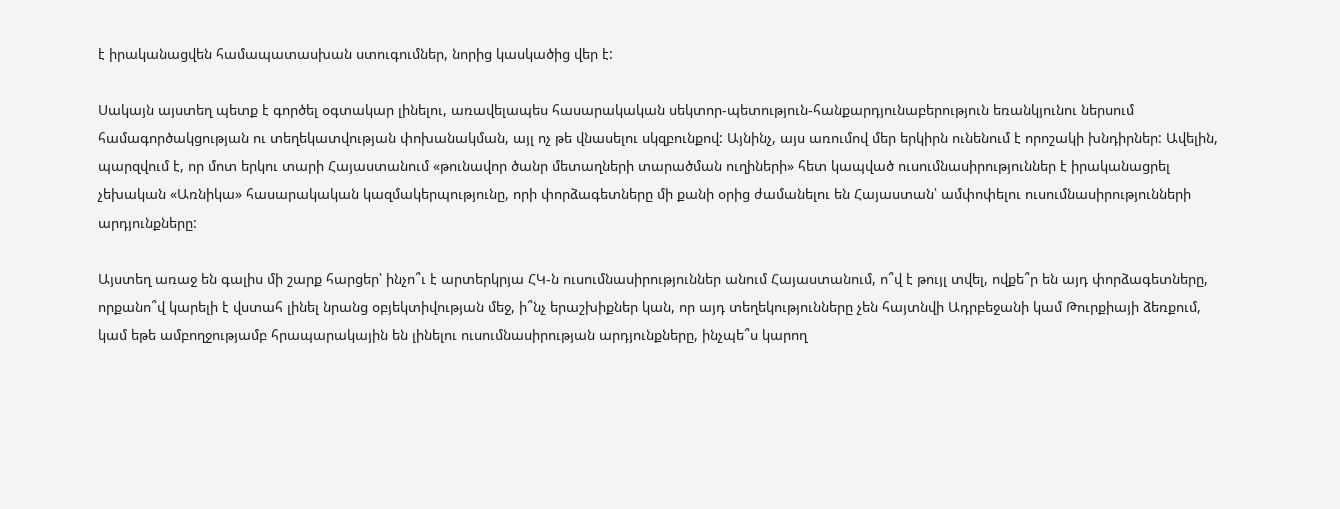է իրականացվեն համապատասխան ստուգումներ, նորից կասկածից վեր է:

Սակայն այստեղ պետք է գործել օգտակար լինելու, առավելապես հասարակական սեկտոր-պետություն-հանքարդյունաբերություն եռանկյունու ներսում համագործակցության ու տեղեկատվության փոխանակման, այլ ոչ թե վնասելու սկզբունքով: Այնինչ, այս առումով մեր երկիրն ունենում է որոշակի խնդիրներ: Ավելին, պարզվում է, որ մոտ երկու տարի Հայաստանում «թունավոր ծանր մետաղների տարածման ուղիների» հետ կապված ուսումնասիրություններ է իրականացրել չեխական «Առնիկա» հասարակական կազմակերպությունը, որի փորձագետները մի քանի օրից ժամանելու են Հայաստան՝ ամփոփելու ուսումնասիրությունների արդյունքները:

Այստեղ առաջ են գալիս մի շարք հարցեր՝ ինչո՞ւ է արտերկրյա ՀԿ-ն ուսումնասիրություններ անում Հայաստանում, ո՞վ է թույլ տվել, ովքե՞ր են այդ փորձագետները, որքանո՞վ կարելի է վստահ լինել նրանց օբյեկտիվության մեջ, ի՞նչ երաշխիքներ կան, որ այդ տեղեկությունները չեն հայտնվի Ադրբեջանի կամ Թուրքիայի ձեռքում, կամ եթե ամբողջությամբ հրապարակային են լինելու ուսումնասիրության արդյունքները, ինչպե՞ս կարող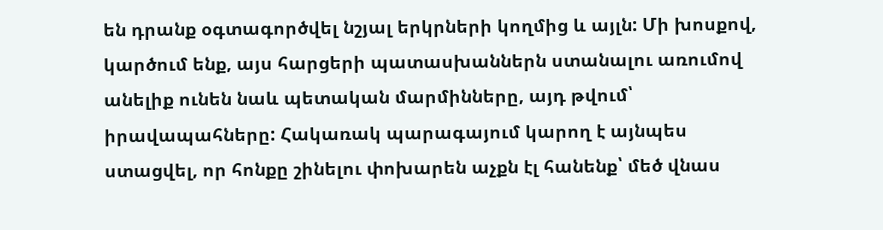են դրանք օգտագործվել նշյալ երկրների կողմից և այլն: Մի խոսքով, կարծում ենք, այս հարցերի պատասխաններն ստանալու առումով անելիք ունեն նաև պետական մարմինները, այդ թվում՝ իրավապահները: Հակառակ պարագայում կարող է այնպես ստացվել, որ հոնքը շինելու փոխարեն աչքն էլ հանենք՝ մեծ վնաս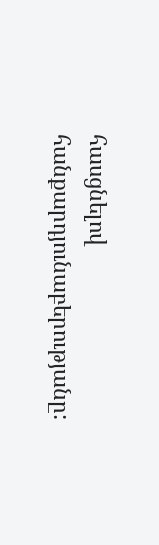հասցնելով հանքարդյունաբերությանը: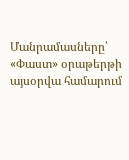Մանրամասները՝ «Փաստ» օրաթերթի այսօրվա համարում